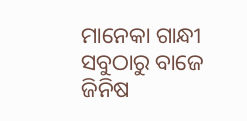ମାନେକା ଗାନ୍ଧୀ
ସବୁଠାରୁ ବାଜେ ଜିନିଷ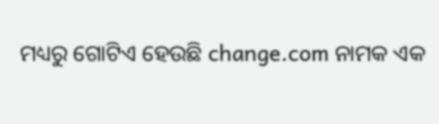ମଧ୍ୟରୁ ଗୋଟିଏ ହେଉଛି change.com ନାମକ ଏକ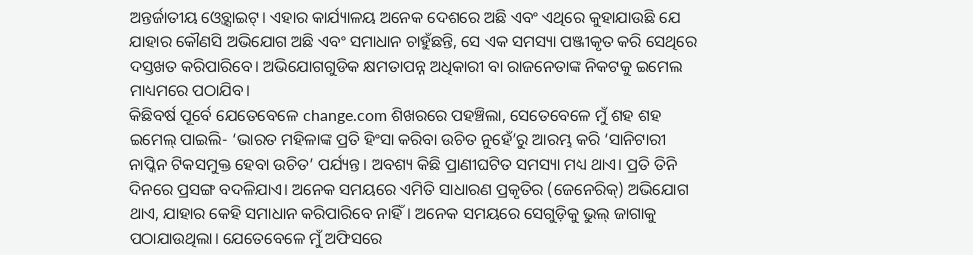ଅନ୍ତର୍ଜାତୀୟ ଓ୍ବେବ୍ସାଇଟ୍। ଏହାର କାର୍ଯ୍ୟାଳୟ ଅନେକ ଦେଶରେ ଅଛି ଏବଂ ଏଥିରେ କୁହାଯାଉଛି ଯେ ଯାହାର କୌଣସି ଅଭିଯୋଗ ଅଛି ଏବଂ ସମାଧାନ ଚାହୁଁଛନ୍ତି, ସେ ଏକ ସମସ୍ୟା ପଞ୍ଜୀକୃତ କରି ସେଥିରେ ଦସ୍ତଖତ କରିପାରିବେ। ଅଭିଯୋଗଗୁଡିକ କ୍ଷମତାପନ୍ନ ଅଧିକାରୀ ବା ରାଜନେତାଙ୍କ ନିକଟକୁ ଇମେଲ ମାଧ୍ୟମରେ ପଠାଯିବ।
କିଛିବର୍ଷ ପୂର୍ବେ ଯେତେବେଳେ change.com ଶିଖରରେ ପହଞ୍ଚିଲା, ସେତେବେଳେ ମୁଁ ଶହ ଶହ ଇମେଲ୍ ପାଇଲି- ‘ଭାରତ ମହିଳାଙ୍କ ପ୍ରତି ହିଂସା କରିବା ଉଚିତ ନୁହେଁ’ରୁ ଆରମ୍ଭ କରି ‘ସାନିଟାରୀ ନାପ୍କିନ ଟିକସମୁକ୍ତ ହେବା ଉଚିତ’ ପର୍ଯ୍ୟନ୍ତ। ଅବଶ୍ୟ କିଛି ପ୍ରାଣୀଘଟିତ ସମସ୍ୟା ମଧ୍ୟ ଥାଏ। ପ୍ରତି ତିନି ଦିନରେ ପ୍ରସଙ୍ଗ ବଦଳିଯାଏ। ଅନେକ ସମୟରେ ଏମିତି ସାଧାରଣ ପ୍ରକୃତିର (ଜେନେରିକ୍) ଅଭିଯୋଗ ଥାଏ, ଯାହାର କେହି ସମାଧାନ କରିପାରିବେ ନାହିଁ। ଅନେକ ସମୟରେ ସେଗୁଡ଼ିକୁ ଭୁଲ୍ ଜାଗାକୁ ପଠାଯାଉଥିଲା। ଯେତେବେଳେ ମୁଁ ଅଫିସରେ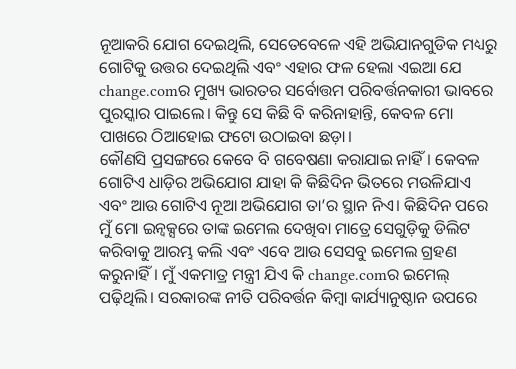ନୂଆକରି ଯୋଗ ଦେଇଥିଲି, ସେତେବେଳେ ଏହି ଅଭିଯାନଗୁଡିକ ମଧ୍ୟରୁ ଗୋଟିକୁ ଉତ୍ତର ଦେଇଥିଲି ଏବଂ ଏହାର ଫଳ ହେଲା ଏଇଆ ଯେ change.comର ମୁଖ୍ୟ ଭାରତର ସର୍ବୋତ୍ତମ ପରିବର୍ତ୍ତନକାରୀ ଭାବରେ ପୁରସ୍କାର ପାଇଲେ। କିନ୍ତୁ ସେ କିଛି ବି କରିନାହାନ୍ତି, କେବଳ ମୋ ପାଖରେ ଠିଆହୋଇ ଫଟୋ ଉଠାଇବା ଛଡ଼ା।
କୌଣସି ପ୍ରସଙ୍ଗରେ କେବେ ବି ଗବେଷଣା କରାଯାଇ ନାହିଁ। କେବଳ ଗୋଟିଏ ଧାଡ଼ିର ଅଭିଯୋଗ ଯାହା କି କିଛିଦିନ ଭିତରେ ମଉଳିଯାଏ ଏବଂ ଆଉ ଗୋଟିଏ ନୂଆ ଅଭିଯୋଗ ତା’ର ସ୍ଥାନ ନିଏ। କିଛିଦିନ ପରେ ମୁଁ ମୋ ଇନ୍ବକ୍ସରେ ତାଙ୍କ ଇମେଲ ଦେଖିବା ମାତ୍ରେ ସେଗୁଡ଼ିକୁ ଡିଲିଟ କରିବାକୁ ଆରମ୍ଭ କଲି ଏବଂ ଏବେ ଆଉ ସେସବୁ ଇମେଲ ଗ୍ରହଣ କରୁନାହିଁ। ମୁଁ ଏକମାତ୍ର ମନ୍ତ୍ରୀ ଯିଏ କି change.comର ଇମେଲ୍ ପଢ଼ିଥିଲି। ସରକାରଙ୍କ ନୀତି ପରିବର୍ତ୍ତନ କିମ୍ବା କାର୍ଯ୍ୟାନୁଷ୍ଠାନ ଉପରେ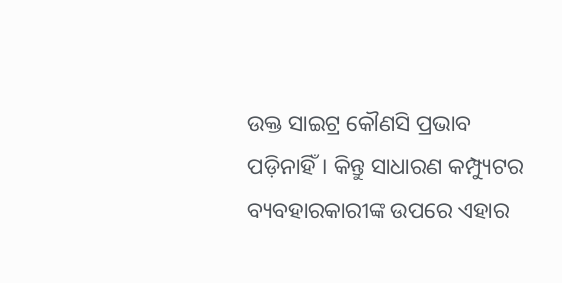ଉକ୍ତ ସାଇଟ୍ର କୌଣସି ପ୍ରଭାବ ପଡ଼ିନାହିଁ। କିନ୍ତୁ ସାଧାରଣ କମ୍ପ୍ୟୁଟର ବ୍ୟବହାରକାରୀଙ୍କ ଉପରେ ଏହାର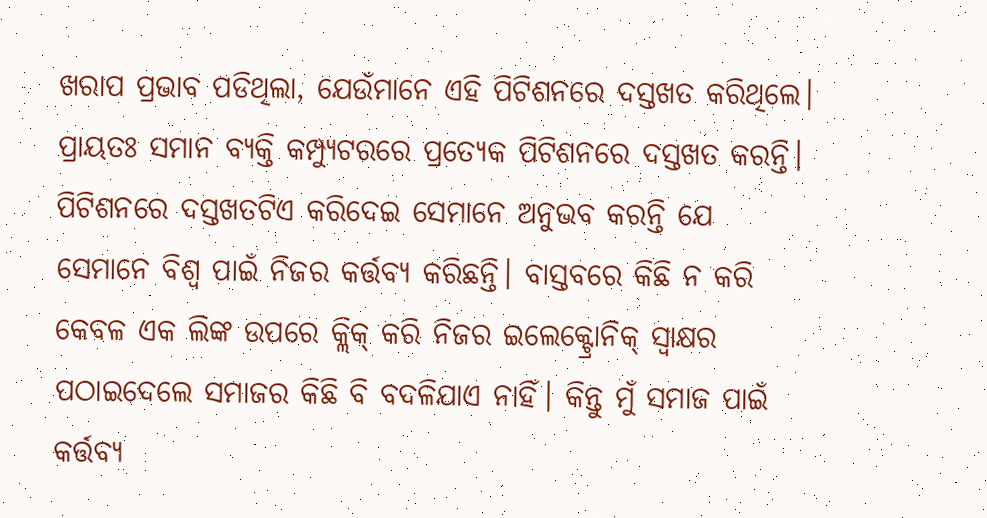ଖରାପ ପ୍ରଭାବ ପଡିଥିଲା, ଯେଉଁମାନେ ଏହି ପିଟିଶନରେ ଦସ୍ତଖତ କରିଥିଲେ। ପ୍ରାୟତଃ ସମାନ ବ୍ୟକ୍ତି କମ୍ପ୍ୟୁଟରରେ ପ୍ରତ୍ୟେକ ପିଟିଶନରେ ଦସ୍ତଖତ କରନ୍ତି। ପିଟିଶନରେ ଦସ୍ତଖତଟିଏ କରିଦେଇ ସେମାନେ ଅନୁଭବ କରନ୍ତି ଯେ ସେମାନେ ବିଶ୍ୱ ପାଇଁ ନିଜର କର୍ତ୍ତବ୍ୟ କରିଛନ୍ତି। ବାସ୍ତବରେ କିଛି ନ କରି କେବଳ ଏକ ଲିଙ୍କ ଉପରେ କ୍ଲିକ୍ କରି ନିଜର ଇଲେକ୍ଟ୍ରୋନିକ୍ ସ୍ବାକ୍ଷର ପଠାଇଦେଲେ ସମାଜର କିଛି ବି ବଦଳିଯାଏ ନାହିଁ। କିନ୍ତୁ ମୁଁ ସମାଜ ପାଇଁ କର୍ତ୍ତବ୍ୟ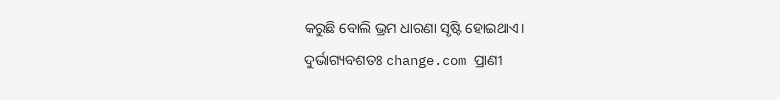କରୁଛି ବୋଲି ଭ୍ରମ ଧାରଣା ସୃଷ୍ଟି ହୋଇଥାଏ।
ଦୁର୍ଭାଗ୍ୟବଶତଃ change.com ପ୍ରାଣୀ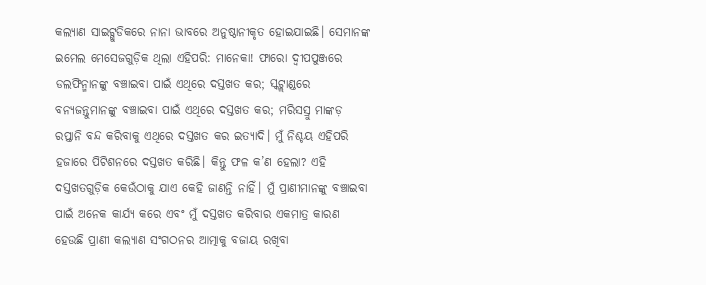କଲ୍ୟାଣ ସାଇଟ୍ଗୁଡିକରେ ନାନା ଭାବରେ ଅନୁଷ୍ଠାନୀକୃତ ହୋଇଯାଇଛି। ସେମାନଙ୍କ ଇମେଲ ମେସେଜଗୁଡ଼ିକ ଥିଲା ଏହିପରି: ମାନେକା! ଫାରୋ ଦ୍ୱୀପପୁଞ୍ଜରେ ଡଲଫିନ୍ମାନଙ୍କୁ ବଞ୍ଚାଇବା ପାଇଁ ଏଥିରେ ଦସ୍ତଖତ କର; ସ୍କଟ୍ଲାଣ୍ଡରେ ବନ୍ୟଜନ୍ତୁମାନଙ୍କୁ ବଞ୍ଚାଇବା ପାଇଁ ଏଥିରେ ଦସ୍ତଖତ କର; ମରିସସ୍ରୁ ମାଙ୍କଡ଼ ରପ୍ତାନି ବନ୍ଦ କରିବାକୁ ଏଥିରେ ଦସ୍ତଖତ କର ଇତ୍ୟାଦି। ମୁଁ ନିଶ୍ଚୟ ଏହିପରି ହଜାରେ ପିଟିଶନରେ ଦସ୍ତଖତ କରିଛି। କିନ୍ତୁ ଫଳ କ’ଣ ହେଲା? ଏହି ଦସ୍ତଖତଗୁଡ଼ିକ କେଉଁଠାକୁ ଯାଏ କେହି ଜାଣନ୍ତି ନାହିଁ। ମୁଁ ପ୍ରାଣୀମାନଙ୍କୁ ବଞ୍ଚାଇବା ପାଇଁ ଅନେକ କାର୍ଯ୍ୟ କରେ ଏବଂ ମୁଁ ଦସ୍ତଖତ କରିବାର ଏକମାତ୍ର କାରଣ ହେଉଛି ପ୍ରାଣୀ କଲ୍ୟାଣ ସଂଗଠନର ଆତ୍ମାକୁ ବଜାୟ ରଖିବା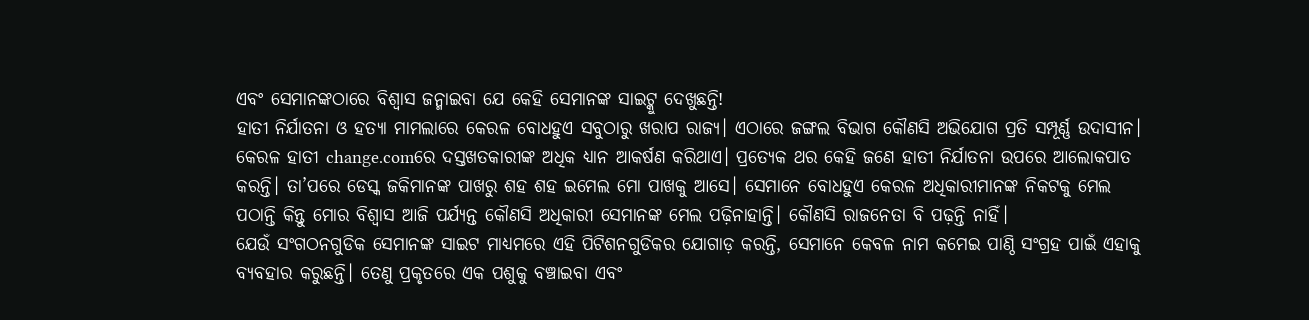ଏବଂ ସେମାନଙ୍କଠାରେ ବିଶ୍ୱାସ ଜନ୍ମାଇବା ଯେ କେହି ସେମାନଙ୍କ ସାଇଟ୍କୁ ଦେଖୁଛନ୍ତି!
ହାତୀ ନିର୍ଯାତନା ଓ ହତ୍ୟା ମାମଲାରେ କେରଳ ବୋଧହୁଏ ସବୁଠାରୁ ଖରାପ ରାଜ୍ୟ। ଏଠାରେ ଜଙ୍ଗଲ ବିଭାଗ କୌଣସି ଅଭିଯୋଗ ପ୍ରତି ସମ୍ପୂର୍ଣ୍ଣ ଉଦାସୀନ। କେରଳ ହାତୀ change.comରେ ଦସ୍ତଖତକାରୀଙ୍କ ଅଧିକ ଧ୍ୟାନ ଆକର୍ଷଣ କରିଥାଏ। ପ୍ରତ୍ୟେକ ଥର କେହି ଜଣେ ହାତୀ ନିର୍ଯାତନା ଉପରେ ଆଲୋକପାତ କରନ୍ତି। ତା’ପରେ ଡେସ୍କ ଜକିମାନଙ୍କ ପାଖରୁ ଶହ ଶହ ଇମେଲ ମୋ ପାଖକୁ ଆସେ। ସେମାନେ ବୋଧହୁଏ କେରଳ ଅଧିକାରୀମାନଙ୍କ ନିକଟକୁ ମେଲ ପଠାନ୍ତି କିନ୍ତୁ ମୋର ବିଶ୍ୱାସ ଆଜି ପର୍ଯ୍ୟନ୍ତ କୌଣସି ଅଧିକାରୀ ସେମାନଙ୍କ ମେଲ ପଢ଼ିନାହାନ୍ତି। କୌଣସି ରାଜନେତା ବି ପଢ଼ନ୍ତି ନାହିଁ।
ଯେଉଁ ସଂଗଠନଗୁଡିକ ସେମାନଙ୍କ ସାଇଟ ମାଧ୍ୟମରେ ଏହି ପିଟିଶନଗୁଡିକର ଯୋଗାଡ଼ କରନ୍ତି, ସେମାନେ କେବଳ ନାମ କମେଇ ପାଣ୍ଠି ସଂଗ୍ରହ ପାଇଁ ଏହାକୁ ବ୍ୟବହାର କରୁଛନ୍ତି। ତେଣୁ ପ୍ରକୃତରେ ଏକ ପଶୁକୁ ବଞ୍ଚାଇବା ଏବଂ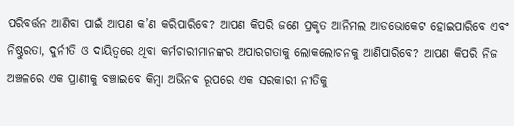ପରିବର୍ତ୍ତନ ଆଣିବା ପାଇଁ ଆପଣ କ’ଣ କରିପାରିବେ? ଆପଣ କିପରି ଜଣେ ପ୍ରକୃତ ଆନିମଲ ଆଡଭୋକେଟ ହୋଇପାରିବେ ଏବଂ ନିଷ୍ଠୁରତା, ଦୁର୍ନୀତି ଓ ଦାୟିତ୍ୱରେ ଥିବା କର୍ମଚାରୀମାନଙ୍କର ଅପାରଗତାକୁ ଲୋକଲୋଚନକୁ ଆଣିପାରିବେ? ଆପଣ କିପରି ନିଜ ଅଞ୍ଚଳରେ ଏକ ପ୍ରାଣୀକୁ ବଞ୍ଚାଇବେ କିମ୍ବା ଅଭିନବ ରୂପରେ ଏକ ସରକାରୀ ନୀତିକୁ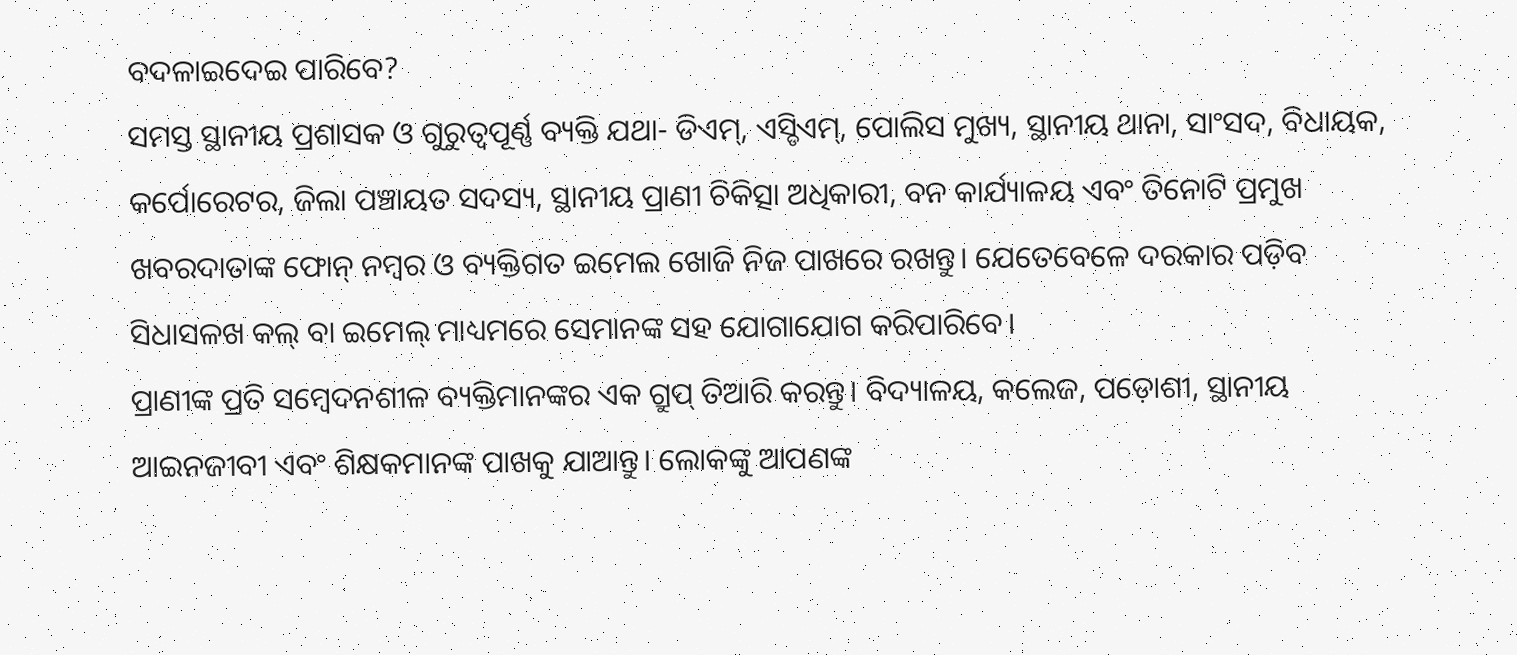ବଦଳାଇଦେଇ ପାରିବେ?
ସମସ୍ତ ସ୍ଥାନୀୟ ପ୍ରଶାସକ ଓ ଗୁରୁତ୍ୱପୂର୍ଣ୍ଣ ବ୍ୟକ୍ତି ଯଥା- ଡିଏମ୍, ଏସ୍ଡିଏମ୍, ପୋଲିସ ମୁଖ୍ୟ, ସ୍ଥାନୀୟ ଥାନା, ସାଂସଦ, ବିଧାୟକ, କର୍ପୋରେଟର, ଜିଲା ପଞ୍ଚାୟତ ସଦସ୍ୟ, ସ୍ଥାନୀୟ ପ୍ରାଣୀ ଚିକିତ୍ସା ଅଧିକାରୀ, ବନ କାର୍ଯ୍ୟାଳୟ ଏବଂ ତିନୋଟି ପ୍ରମୁଖ ଖବରଦାତାଙ୍କ ଫୋନ୍ ନମ୍ବର ଓ ବ୍ୟକ୍ତିଗତ ଇମେଲ ଖୋଜି ନିଜ ପାଖରେ ରଖନ୍ତୁ। ଯେତେବେଳେ ଦରକାର ପଡ଼ିବ ସିଧାସଳଖ କଲ୍ ବା ଇମେଲ୍ ମାଧ୍ୟମରେ ସେମାନଙ୍କ ସହ ଯୋଗାଯୋଗ କରିପାରିବେ।
ପ୍ରାଣୀଙ୍କ ପ୍ରତି ସମ୍ବେଦନଶୀଳ ବ୍ୟକ୍ତିମାନଙ୍କର ଏକ ଗ୍ରୁପ୍ ତିଆରି କରନ୍ତୁ। ବିଦ୍ୟାଳୟ, କଲେଜ, ପଡ଼ୋଶୀ, ସ୍ଥାନୀୟ ଆଇନଜୀବୀ ଏବଂ ଶିକ୍ଷକମାନଙ୍କ ପାଖକୁ ଯାଆନ୍ତୁ। ଲୋକଙ୍କୁ ଆପଣଙ୍କ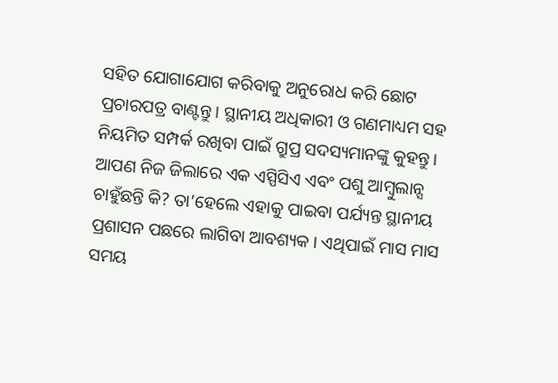ସହିତ ଯୋଗାଯୋଗ କରିବାକୁ ଅନୁରୋଧ କରି ଛୋଟ ପ୍ରଚାରପତ୍ର ବାଣ୍ଟନ୍ତୁ। ସ୍ଥାନୀୟ ଅଧିକାରୀ ଓ ଗଣମାଧ୍ୟମ ସହ ନିୟମିତ ସମ୍ପର୍କ ରଖିବା ପାଇଁ ଗ୍ରୁପ୍ର ସଦସ୍ୟମାନଙ୍କୁ କୁହନ୍ତୁ। ଆପଣ ନିଜ ଜିଲାରେ ଏକ ଏସ୍ପିସିଏ ଏବଂ ପଶୁ ଆମ୍ବୁଲାନ୍ସ ଚାହୁଁଛନ୍ତି କି? ତା’ହେଲେ ଏହାକୁ ପାଇବା ପର୍ଯ୍ୟନ୍ତ ସ୍ଥାନୀୟ ପ୍ରଶାସନ ପଛରେ ଲାଗିବା ଆବଶ୍ୟକ। ଏଥିପାଇଁ ମାସ ମାସ ସମୟ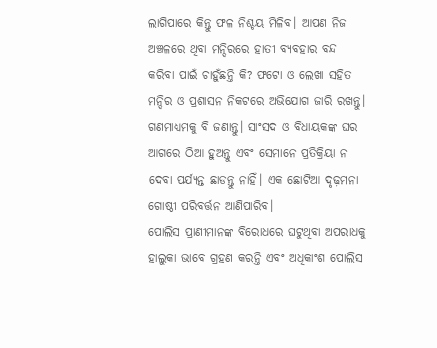ଲାଗିପାରେ କିନ୍ତୁ ଫଳ ନିଶ୍ଚୟ ମିଳିବ। ଆପଣ ନିଜ ଅଞ୍ଚଳରେ ଥିବା ମନ୍ଦିରରେ ହାତୀ ବ୍ୟବହାର ବନ୍ଦ କରିବା ପାଇଁ ଚାହୁଁଛନ୍ତି କି? ଫଟୋ ଓ ଲେଖା ସହିତ ମନ୍ଦିର ଓ ପ୍ରଶାସନ ନିକଟରେ ଅଭିଯୋଗ ଜାରି ରଖନ୍ତୁ। ଗଣମାଧ୍ୟମକୁ ବି ଜଣାନ୍ତୁ। ସାଂସଦ ଓ ବିଧାୟକଙ୍କ ଘର ଆଗରେ ଠିଆ ହୁଅନ୍ତୁ ଏବଂ ସେମାନେ ପ୍ରତିକ୍ରିୟା ନ ଦେବା ପର୍ଯ୍ୟନ୍ତ ଛାଡନ୍ତୁ ନାହିଁ। ଏକ ଛୋଟିଆ ଦୃଢ଼ମନା ଗୋଷ୍ଠୀ ପରିବର୍ତ୍ତନ ଆଣିପାରିବ।
ପୋଲିସ ପ୍ରାଣୀମାନଙ୍କ ବିରୋଧରେ ଘଟୁଥିବା ଅପରାଧକୁ ହାଲୁକା ଭାବେ ଗ୍ରହଣ କରନ୍ତି ଏବଂ ଅଧିକାଂଶ ପୋଲିସ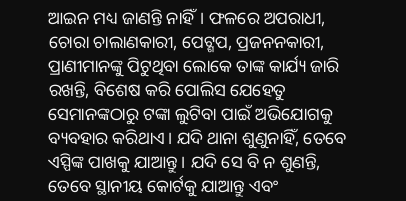ଆଇନ ମଧ୍ୟ ଜାଣନ୍ତି ନାହିଁ। ଫଳରେ ଅପରାଧୀ, ଚୋରା ଚାଲାଣକାରୀ, ପେଟ୍ଶପ, ପ୍ରଜନନକାରୀ, ପ୍ରାଣୀମାନଙ୍କୁ ପିଟୁଥିବା ଲୋକେ ତାଙ୍କ କାର୍ଯ୍ୟ ଜାରି ରଖନ୍ତି, ବିଶେଷ କରି ପୋଲିସ ଯେହେତୁ ସେମାନଙ୍କଠାରୁ ଟଙ୍କା ଲୁଟିବା ପାଇଁ ଅଭିଯୋଗକୁ ବ୍ୟବହାର କରିଥାଏ। ଯଦି ଥାନା ଶୁଣୁନାହିଁ, ତେବେ ଏସ୍ପିଙ୍କ ପାଖକୁ ଯାଆନ୍ତୁ। ଯଦି ସେ ବି ନ ଶୁଣନ୍ତି, ତେବେ ସ୍ଥାନୀୟ କୋର୍ଟକୁ ଯାଆନ୍ତୁ ଏବଂ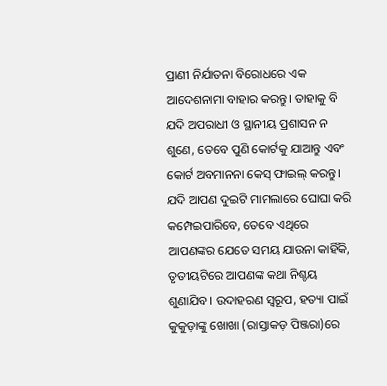ପ୍ରାଣୀ ନିର୍ଯାତନା ବିରୋଧରେ ଏକ ଆଦେଶନାମା ବାହାର କରନ୍ତୁ। ତାହାକୁ ବି ଯଦି ଅପରାଧୀ ଓ ସ୍ଥାନୀୟ ପ୍ରଶାସନ ନ ଶୁଣେ, ତେବେ ପୁଣି କୋର୍ଟକୁ ଯାଆନ୍ତୁ ଏବଂ କୋର୍ଟ ଅବମାନନା କେସ୍ ଫାଇଲ୍ କରନ୍ତୁ। ଯଦି ଆପଣ ଦୁଇଟି ମାମଲାରେ ଘୋଘା କରି କମ୍ପେଇପାରିବେ, ତେବେ ଏଥିରେ ଆପଣଙ୍କର ଯେତେ ସମୟ ଯାଉନା କାହିଁକି, ତୃତୀୟଟିରେ ଆପଣଙ୍କ କଥା ନିଶ୍ଚୟ ଶୁଣାଯିବ। ଉଦାହରଣ ସ୍ବରୂପ, ହତ୍ୟା ପାଇଁ କୁକୁଡ଼ାଙ୍କୁ ଖୋଖା (ରାସ୍ତାକଡ଼ ପିଞ୍ଜରା)ରେ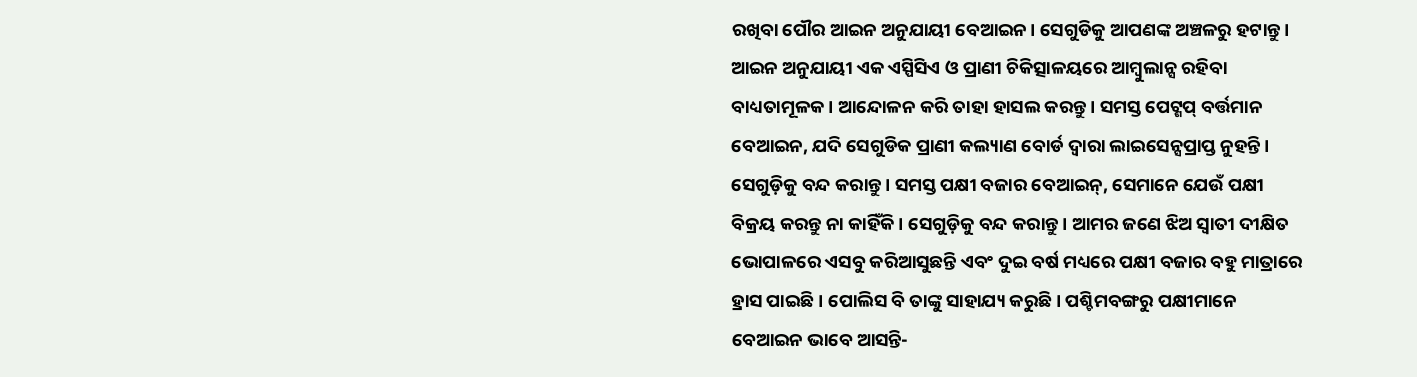ରଖିବା ପୌର ଆଇନ ଅନୁଯାୟୀ ବେଆଇନ। ସେଗୁଡିକୁ ଆପଣଙ୍କ ଅଞ୍ଚଳରୁ ହଟାନ୍ତୁ। ଆଇନ ଅନୁଯାୟୀ ଏକ ଏସ୍ପିସିଏ ଓ ପ୍ରାଣୀ ଚିକିତ୍ସାଳୟରେ ଆମ୍ବୁଲାନ୍ସ ରହିବା ବାଧ୍ୟତାମୂଳକ। ଆନ୍ଦୋଳନ କରି ତାହା ହାସଲ କରନ୍ତୁ। ସମସ୍ତ ପେଟ୍ଶପ୍ ବର୍ତ୍ତମାନ ବେଆଇନ, ଯଦି ସେଗୁଡିକ ପ୍ରାଣୀ କଲ୍ୟାଣ ବୋର୍ଡ ଦ୍ୱାରା ଲାଇସେନ୍ସପ୍ରାପ୍ତ ନୁହନ୍ତି। ସେଗୁଡ଼ିକୁ ବନ୍ଦ କରାନ୍ତୁ। ସମସ୍ତ ପକ୍ଷୀ ବଜାର ବେଆଇନ୍, ସେମାନେ ଯେଉଁ ପକ୍ଷୀ ବିକ୍ରୟ କରନ୍ତୁ ନା କାହିଁକି। ସେଗୁଡ଼ିକୁ ବନ୍ଦ କରାନ୍ତୁ। ଆମର ଜଣେ ଝିଅ ସ୍ବାତୀ ଦୀକ୍ଷିତ ଭୋପାଳରେ ଏସବୁ କରିଆସୁଛନ୍ତି ଏବଂ ଦୁଇ ବର୍ଷ ମଧ୍ୟରେ ପକ୍ଷୀ ବଜାର ବହୁ ମାତ୍ରାରେ ହ୍ରାସ ପାଇଛି। ପୋଲିସ ବି ତାଙ୍କୁ ସାହାଯ୍ୟ କରୁଛି। ପଶ୍ଚିମବଙ୍ଗରୁ ପକ୍ଷୀମାନେ ବେଆଇନ ଭାବେ ଆସନ୍ତି-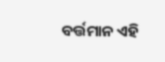ବର୍ତ୍ତମାନ ଏହି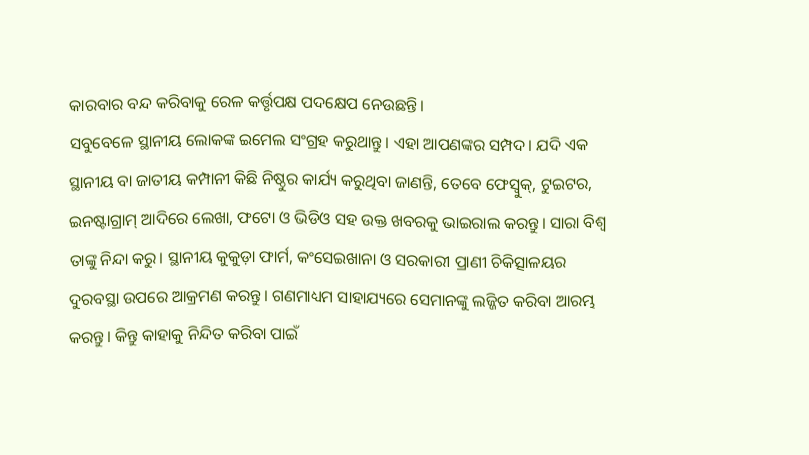କାରବାର ବନ୍ଦ କରିବାକୁ ରେଳ କର୍ତ୍ତୃପକ୍ଷ ପଦକ୍ଷେପ ନେଉଛନ୍ତି।
ସବୁବେଳେ ସ୍ଥାନୀୟ ଲୋକଙ୍କ ଇମେଲ ସଂଗ୍ରହ କରୁଥାନ୍ତୁ। ଏହା ଆପଣଙ୍କର ସମ୍ପଦ। ଯଦି ଏକ ସ୍ଥାନୀୟ ବା ଜାତୀୟ କମ୍ପାନୀ କିଛି ନିଷ୍ଠୁର କାର୍ଯ୍ୟ କରୁଥିବା ଜାଣନ୍ତି, ତେବେ ଫେସ୍ବୁକ୍, ଟୁଇଟର, ଇନଷ୍ଟାଗ୍ରାମ୍ ଆଦିରେ ଲେଖା, ଫଟୋ ଓ ଭିଡିଓ ସହ ଉକ୍ତ ଖବରକୁ ଭାଇରାଲ କରନ୍ତୁ। ସାରା ବିଶ୍ୱ ତାଙ୍କୁ ନିନ୍ଦା କରୁ। ସ୍ଥାନୀୟ କୁକୁଡ଼ା ଫାର୍ମ, କଂସେଇଖାନା ଓ ସରକାରୀ ପ୍ରାଣୀ ଚିକିତ୍ସାଳୟର ଦୁରବସ୍ଥା ଉପରେ ଆକ୍ରମଣ କରନ୍ତୁ। ଗଣମାଧ୍ୟମ ସାହାଯ୍ୟରେ ସେମାନଙ୍କୁ ଲଜ୍ଜିତ କରିବା ଆରମ୍ଭ କରନ୍ତୁ। କିନ୍ତୁ କାହାକୁ ନିନ୍ଦିତ କରିବା ପାଇଁ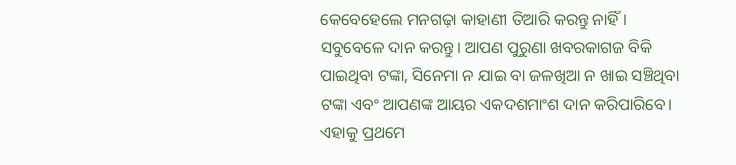କେବେହେଲେ ମନଗଢ଼ା କାହାଣୀ ତିଆରି କରନ୍ତୁ ନାହିଁ।
ସବୁବେଳେ ଦାନ କରନ୍ତୁ। ଆପଣ ପୁରୁଣା ଖବରକାଗଜ ବିକି ପାଇଥିବା ଟଙ୍କା, ସିନେମା ନ ଯାଇ ବା ଜଳଖିଆ ନ ଖାଇ ସଞ୍ଚିଥିବା ଟଙ୍କା ଏବଂ ଆପଣଙ୍କ ଆୟର ଏକଦଶମାଂଶ ଦାନ କରିପାରିବେ। ଏହାକୁ ପ୍ରଥମେ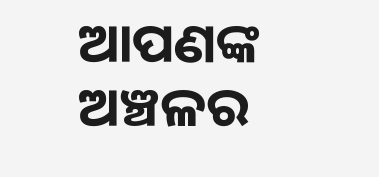ଆପଣଙ୍କ ଅଞ୍ଚଳର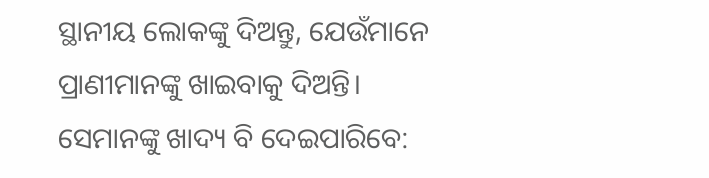ସ୍ଥାନୀୟ ଲୋକଙ୍କୁ ଦିଅନ୍ତୁ, ଯେଉଁମାନେ ପ୍ରାଣୀମାନଙ୍କୁ ଖାଇବାକୁ ଦିଅନ୍ତି। ସେମାନଙ୍କୁ ଖାଦ୍ୟ ବି ଦେଇପାରିବେ: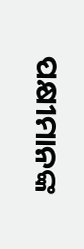ପକ୍ଷୀମାନଙ୍କ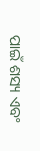ପାଇଁ ଶସ୍ୟ ଏବଂ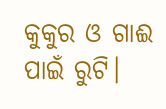କୁକୁର ଓ ଗାଈ ପାଇଁ ରୁଟି।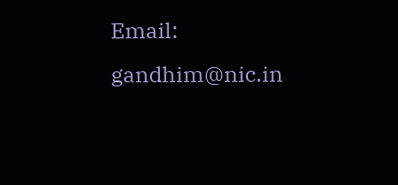Email: gandhim@nic.in